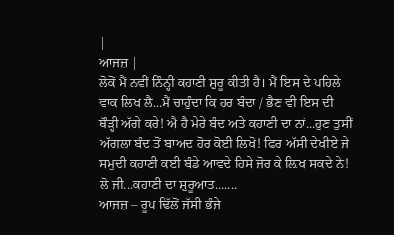|
ਆਜਜ਼ |
ਲੋਕੋਂ ਮੈਂ ਨਵੀਂ ਨਿੰਨ੍ਹੀ ਕਹਾਣੀ ਸ਼ੁਰੂ ਕੀਤੀ ਹੈ। ਮੈਂ ਇਸ ਦੇ ਪਹਿਲੇ ਵਾਕ ਲਿਖ ਲੈ...ਮੈਂ ਚਾਹੁੰਦਾ ਕਿ ਹਰ ਬੰਦਾ / ਭੈਣ ਵੀ ਇਸ ਦੀ ਥੌੜ੍ਹੀ ਅੱਗੇ ਕਰੇ! ਐ ਹੈ ਮੇਰੇ ਬੰਦ ਅਤੇ ਕਹਾਣੀ ਦਾ ਨਾਂ...ਹੁਣ ਤੁਸੀਂ ਅੱਗਲਾ ਬੰਦ ਤੋਂ ਬਾਅਦ ਹੋਰ ਕੋਈ ਲਿਖੋ! ਫਿਰ ਅੱਸੀ ਦੇਖੀਏ ਜੇ ਸਮੁਦੀ ਕਹਾਣੀ ਕਈ ਬੰਡੇ ਆਵਦੇ ਹਿਸੇ ਜੋਰ ਕੇ ਲ਼ਿਖ ਸਕਦੇ ਨੇ! ਲੋ ਜੀ...ਕਹਾਣੀ ਦਾ ਸ਼ੁਰੂਆਤ.......
ਆਜਜ਼ – ਰੂਪ ਢਿੱਲੋਂ ਜੱਸੀ ਭੰਜੇ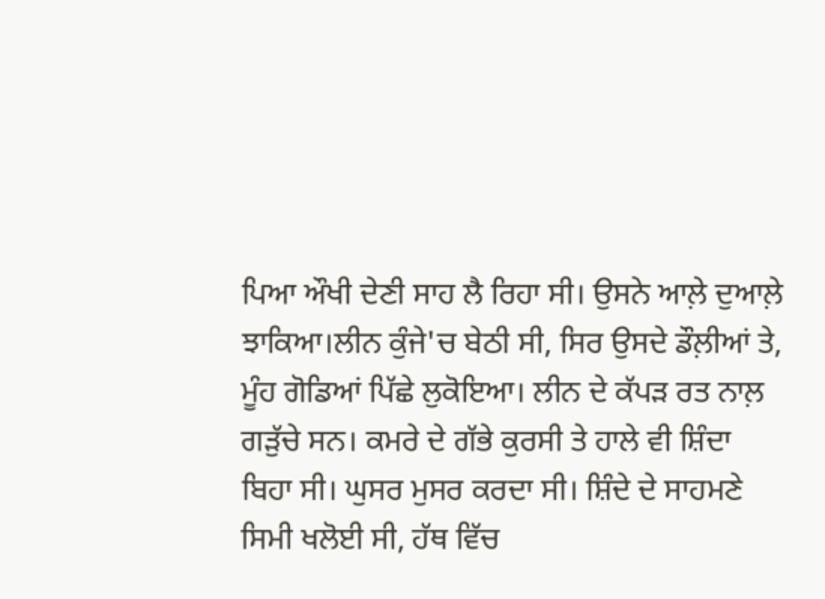ਪਿਆ ਔਖੀ ਦੇਣੀ ਸਾਹ ਲੈ ਰਿਹਾ ਸੀ। ਉਸਨੇ ਆਲ਼ੇ ਦੁਆਲ਼ੇ ਝਾਕਿਆ।ਲੀਨ ਕੁੰਜੇ'ਚ ਬੇਠੀ ਸੀ, ਸਿਰ ਉਸਦੇ ਡੌਲ਼ੀਆਂ ਤੇ, ਮੂੰਹ ਗੋਡਿਆਂ ਪਿੱਛੇ ਲੁਕੋਇਆ। ਲੀਨ ਦੇ ਕੱਪੜ ਰਤ ਨਾਲ਼ ਗੜੁੱਚੇ ਸਨ। ਕਮਰੇ ਦੇ ਗੱਭੇ ਕੁਰਸੀ ਤੇ ਹਾਲੇ ਵੀ ਸ਼ਿੰਦਾ ਬਿਹਾ ਸੀ। ਘੁਸਰ ਮੁਸਰ ਕਰਦਾ ਸੀ। ਸ਼ਿੰਦੇ ਦੇ ਸਾਹਮਣੇ ਸਿਮੀ ਖਲੋਈ ਸੀ, ਹੱਥ ਵਿੱਚ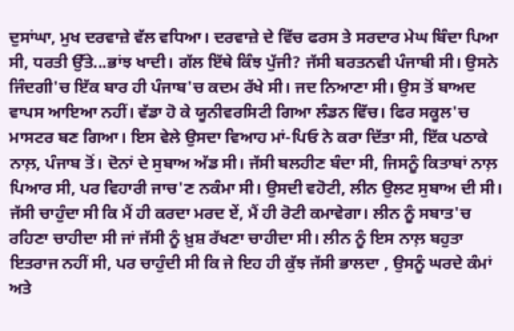ਦੁਸਾਂਘਾ, ਮੁਖ ਦਰਵਾਜ਼ੇ ਵੱਲ ਵਧਿਆ। ਦਰਵਾਜ਼ੇ ਦੇ ਵਿੱਚ ਫਰਸ ਤੇ ਸਰਦਾਰ ਮੇਘ ਬਿੰਦਾ ਪਿਆ ਸੀ, ਧਰਤੀ ਉੱਤੇ...ਭਾਂਝ ਖਾਦੀ। ਗੱਲ ਇੱਥੇ ਕਿੰਝ ਪੁੱਜੀ? ਜੱਸੀ ਬਰਤਨਵੀ ਪੰਜਾਬੀ ਸੀ। ਉਸਨੇ ਜਿੰਦਗੀ'ਚ ਇੱਕ ਬਾਰ ਹੀ ਪੰਜਾਬ'ਚ ਕਦਮ ਰੱਖੇ ਸੀ। ਜਦ ਨਿਆਣਾ ਸੀ। ਉਸ ਤੋਂ ਬਾਅਦ ਵਾਪਸ ਆਇਆ ਨਹੀਂ। ਵੱਡਾ ਹੋ ਕੇ ਯੂਨੀਵਰਸਿਟੀ ਗਿਆ ਲੰਡਨ ਵਿੱਚ। ਫਿਰ ਸਕੂਲ'ਚ ਮਾਸਟਰ ਬਣ ਗਿਆ। ਇਸ ਵੇਲੇ ਉਸਦਾ ਵਿਆਹ ਮਾਂ-ਪਿਓ ਨੇ ਕਰਾ ਦਿੱਤਾ ਸੀ, ਇੱਕ ਪਠਾਕੇ ਨਾਲ਼, ਪੰਜਾਬ ਤੋਂ। ਦੋਨਾਂ ਦੇ ਸੁਬਾਅ ਅੱਡ ਸੀ। ਜੱਸੀ ਬਲਹੀਣ ਬੰਦਾ ਸੀ, ਜਿਸਨੂੰ ਕਿਤਾਬਾਂ ਨਾਲ਼ ਪਿਆਰ ਸੀ, ਪਰ ਵਿਹਾਰੀ ਜਾਚ'ਣ ਨਕੰਮਾ ਸੀ। ਉਸਦੀ ਵਹੋਟੀ, ਲੀਨ ਉਲਟ ਸੁਬਾਅ ਦੀ ਸੀ। ਜੱਸੀ ਚਾਹੁੰਦਾ ਸੀ ਕਿ ਮੈਂ ਹੀ ਕਰਦਾ ਮਰਦ ਏਂ, ਮੈਂ ਹੀ ਰੋਟੀ ਕਮਾਵੇਗਾ। ਲੀਨ ਨੂੰ ਸਬਾਤ'ਚ ਰਹਿਣਾ ਚਾਹੀਦਾ ਸੀ ਜਾਂ ਜੱਸੀ ਨੂੰ ਖ਼ੁਸ਼ ਰੱਖਣਾ ਚਾਹੀਦਾ ਸੀ। ਲੀਨ ਨੂੰ ਇਸ ਨਾਲ਼ ਬਹੁਤਾ ਇਤਰਾਜ ਨਹੀਂ ਸੀ, ਪਰ ਚਾਹੁੰਦੀ ਸੀ ਕਿ ਜੇ ਇਹ ਹੀ ਕੁੱਝ ਜੱਸੀ ਭਾਲਦਾ , ਉਸਨੂੰ ਘਰਦੇ ਕੰਮਾਂ ਅਤੇ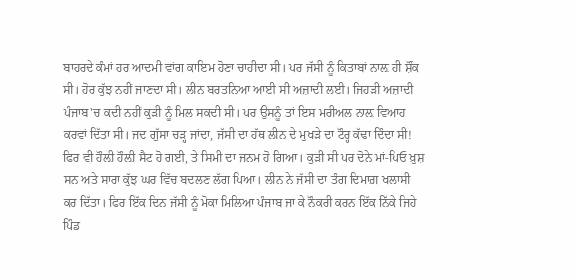ਬਾਹਰਦੇ ਕੰਮਾਂ ਹਰ ਆਦਮੀ ਵਾਂਗ ਕਾਇਮ ਹੋਣਾ ਚਾਹੀਦਾ ਸੀ। ਪਰ ਜੱਸੀ ਨੂੰ ਕਿਤਾਬਾਂ ਨਾਲ਼ ਹੀ ਸ਼ੌਂਕ ਸੀ। ਹੋਰ ਕੁੱਝ ਨਹੀਂ ਜਾਣਦਾ ਸੀ। ਲੀਨ ਬਰਤਨਿਆ ਆਈ ਸੀ ਅਜ਼ਾਦੀ ਲਈ। ਜਿਹੜੀ ਅਜ਼ਾਦੀ ਪੰਜਾਬ'ਚ ਕਦੀ ਨਹੀਂ ਕੁੜੀ ਨੂੰ ਮਿਲ ਸਕਦੀ ਸੀ। ਪਰ ਉਸਨੂੰ ਤਾਂ ਇਸ ਮਰੀਅਲ ਨਾਲ਼ ਵਿਆਹ ਕਰਵਾਂ ਦਿੱਤਾ ਸੀ। ਜਦ ਗੁੱਸਾ ਚੜ੍ਹ ਜਾਂਦਾ, ਜੱਸੀ ਦਾ ਹੱਥ ਲੀਨ ਦੇ ਮੁਖੜੇ ਦਾ ਟੌਰ੍ਹ ਕੱਢਾ ਦਿੰਦਾ ਸੀ! ਫਿਰ ਵੀ ਹੌਲ਼ੀ ਹੌਲ਼ੀ ਸੈਟ ਹੋ ਗਈ, ਤੇ ਸਿਮੀ ਦਾ ਜਨਮ ਹੋ ਗਿਆ। ਕੁੜੀ ਸੀ ਪਰ ਦੋਨੇ ਮਾਂ-ਪਿਓ ਖ਼ੁਸ਼ ਸਨ ਅਤੇ ਸਾਰਾ ਕੁੱਝ ਘਰ ਵਿੱਚ ਬਦਲਣ ਲੱਗ ਪਿਆ। ਲੀਨ ਨੇ ਜੱਸੀ ਦਾ ਤੰਗ ਦਿਮਾਗ਼ ਖਲਾਸੀ ਕਰ ਦਿੱਤਾ। ਫਿਰ ਇੱਕ ਦਿਨ ਜੱਸੀ ਨੂੰ ਮੋਕਾ ਮਿਲਿਆ ਪੰਜਾਬ ਜਾ ਕੇ ਨੌਕਰੀ ਕਰਨ ਇੱਕ ਨਿੱਕੇ ਜਿਹੇ ਪਿੰਡ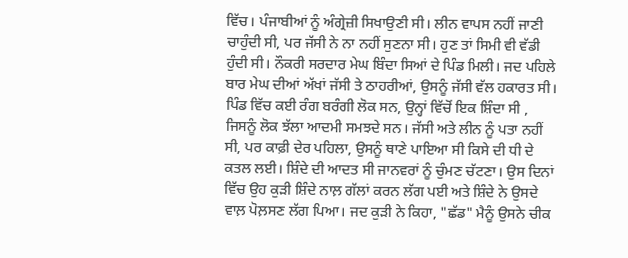ਵਿੱਚ। ਪੰਜਾਬੀਆਂ ਨੂੰ ਅੰਗ੍ਰੇਜ਼ੀ ਸਿਖਾਉਣੀ ਸੀ। ਲੀਨ ਵਾਪਸ ਨਹੀਂ ਜਾਣੀ ਚਾਹੁੰਦੀ ਸੀ, ਪਰ ਜੱਸੀ ਨੇ ਨਾ ਨਹੀਂ ਸੁਣਨਾ ਸੀ। ਹੁਣ ਤਾਂ ਸਿਮੀ ਵੀ ਵੱਡੀ ਹੁੰਦੀ ਸੀ। ਨੌਕਰੀ ਸਰਦਾਰ ਮੇਘ ਬਿੰਦਾ ਸਿਆਂ ਦੇ ਪਿੰਡ ਮਿਲੀ। ਜਦ ਪਹਿਲੇ ਬਾਰ ਮੇਘ ਦੀਆਂ ਅੱਖਾਂ ਜੱਸੀ ਤੇ ਠਾਹਰੀਆਂ, ਉਸਨੂੰ ਜੱਸੀ ਵੱਲ ਹਕਾਰਤ ਸੀ। ਪਿੰਡ ਵਿੱਚ ਕਈ ਰੰਗ ਬਰੰਗੀ ਲੋਕ ਸਨ, ਉਨ੍ਹਾਂ ਵਿੱਚੋਂ ਇਕ ਸ਼ਿੰਦਾ ਸੀ , ਜਿਸਨੂੰ ਲੋਕ ਝੱਲਾ ਆਦਮੀ ਸਮਝਦੇ ਸਨ। ਜੱਸੀ ਅਤੇ ਲੀਨ ਨੂੰ ਪਤਾ ਨਹੀਂ ਸੀ, ਪਰ ਕਾਫ਼ੀ ਦੇਰ ਪਹਿਲਾ, ਉਸਨੂੰ ਥਾਣੇ ਪਾਇਆ ਸੀ ਕਿਸੇ ਦੀ ਧੀ ਦੇ ਕਤਲ ਲਈ। ਸ਼ਿੰਦੇ ਦੀ ਆਦਤ ਸੀ ਜਾਨਵਰਾਂ ਨੂੰ ਚੁੰਮਣ ਚੱਟਣਾ। ਉਸ ਦਿਨਾਂ ਵਿੱਚ ਉਹ ਕੁੜੀ ਸ਼ਿੰਦੇ ਨਾਲ਼ ਗੱਲਾਂ ਕਰਨ ਲੱਗ ਪਈ ਅਤੇ ਸ਼ਿੰਦੇ ਨੇ ਉਸਦੇ ਵਾਲ਼ ਪੋਲ਼ਸਣ ਲੱਗ ਪਿਆ। ਜਦ ਕੁੜੀ ਨੇ ਕਿਹਾ, "ਛੱਡ" ਮੈਨੂੰ ਉਸਨੇ ਚੀਕ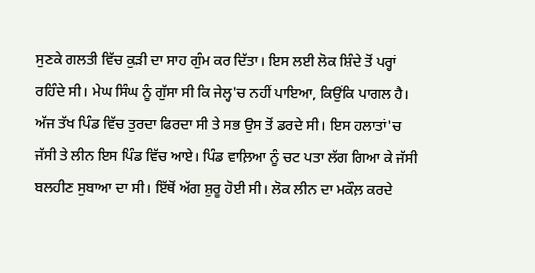ਸੁਣਕੇ ਗਲਤੀ ਵਿੱਚ ਕੁੜੀ ਦਾ ਸਾਹ ਗੁੰਮ ਕਰ ਦਿੱਤਾ। ਇਸ ਲਈ ਲੋਕ ਸ਼ਿੰਦੇ ਤੋਂ ਪਰ੍ਹਾਂ ਰਹਿੰਦੇ ਸੀ। ਮੇਘ ਸਿੰਘ ਨੂੰ ਗੁੱਸਾ ਸੀ ਕਿ ਜੇਲ੍ਹ'ਚ ਨਹੀਂ ਪਾਇਆ, ਕਿਉਂਕਿ ਪਾਗਲ ਹੈ। ਅੱਜ ਤੱਖ ਪਿੰਡ ਵਿੱਚ ਤੁਰਦਾ ਫਿਰਦਾ ਸੀ ਤੇ ਸਭ ਉਸ ਤੋਂ ਡਰਦੇ ਸੀ। ਇਸ ਹਲਾਤਾਂ'ਚ ਜੱਸੀ ਤੇ ਲੀਨ ਇਸ ਪਿੰਡ ਵਿੱਚ ਆਏ। ਪਿੰਡ ਵਾਲ਼ਿਆ ਨੂੰ ਚਟ ਪਤਾ ਲੱਗ ਗਿਆ ਕੇ ਜੱਸੀ ਬਲਹੀਣ ਸੁਬਾਆ ਦਾ ਸੀ। ਇੱਥੋਂ ਅੱਗ ਸ਼ੁਰੂ ਹੋਈ ਸੀ। ਲੋਕ ਲੀਨ ਦਾ ਮਕੌਲ਼ ਕਰਦੇ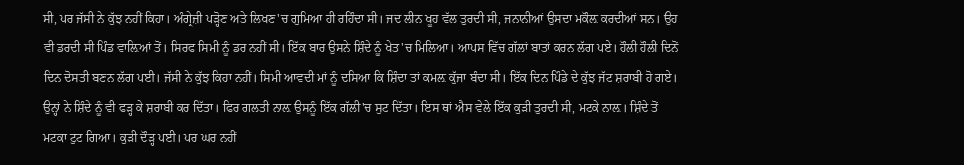ਸੀ, ਪਰ ਜੱਸੀ ਨੇ ਕੁੱਝ ਨਹੀਂ ਕਿਹਾ। ਅੰਗ੍ਰੇਜ਼ੀ ਪੜ੍ਹੋਣ ਅਤੇ ਲਿਖਣ'ਚ ਗੁਮਿਆ ਹੀ ਰਹਿੰਦਾ ਸੀ। ਜਦ ਲੀਨ ਖੂਹ ਵੱਲ ਤੁਰਦੀ ਸੀ, ਜਨਾਨੀਆਂ ਉਸਦਾ ਮਕੌਲ਼ ਕਰਦੀਆਂ ਸਨ। ਉਹ ਵੀ ਡਰਦੀ ਸੀ ਪਿੰਡ ਵਾਲ਼ਿਆਂ ਤੋਂ। ਸਿਰਫ ਸਿਮੀ ਨੂੰ ਡਰ ਨਹੀਂ ਸੀ। ਇੱਕ ਬਾਰ ਉਸਨੇ ਸ਼ਿੰਦੇ ਨੂੰ ਖੇਤ'ਚ ਮਿਲਿਆ। ਆਪਸ ਵਿੱਚ ਗੱਲਾਂ ਬਾਤਾਂ ਕਰਨ ਲੱਗ ਪਏ। ਹੌਲੀ ਹੌਲੀ ਦਿਨੋਂ ਦਿਨ ਦੋਸਤੀ ਬਣਨ ਲੱਗ ਪਈ। ਜੱਸੀ ਨੇ ਕੁੱਝ ਕਿਹਾ ਨਹੀਂ। ਸਿਮੀ ਆਵਦੀ ਮਾਂ ਨੂੰ ਦਸਿਆ ਕਿ ਸ਼ਿੰਦਾ ਤਾਂ ਕਮਲ਼ ਕੁੱਜਾ ਬੰਦਾ ਸੀ। ਇੱਕ ਦਿਨ ਪਿੰਡੇ ਦੇ ਕੁੱਝ ਜੱਟ ਸ਼ਰਾਬੀ ਹੋ ਗਏ। ਉਨ੍ਹਾਂ ਨੇ ਸ਼ਿੰਦੇ ਨੂੰ ਵੀ ਫੜ੍ਹ ਕੇ ਸ਼ਰਾਬੀ ਕਰ ਦਿੱਤਾ। ਫਿਰ ਗਲਤੀ ਨਾਲ਼ ਉਸਨੂੰ ਇੱਕ ਗੱਲੀ'ਚ ਸੁਟ ਦਿੱਤਾ। ਇਸ ਥਾਂ ਐਸ ਵੇਲੇ ਇੱਕ ਕੁੜੀ ਤੁਰਦੀ ਸੀ, ਮਟਕੇ ਨਾਲ਼। ਸ਼ਿੰਦੇ ਤੋਂ ਮਟਕਾ ਟੁਟ ਗਿਆ। ਕੁੜੀ ਦੌੜ੍ਹ ਪਈ। ਪਰ ਘਰ ਨਹੀਂ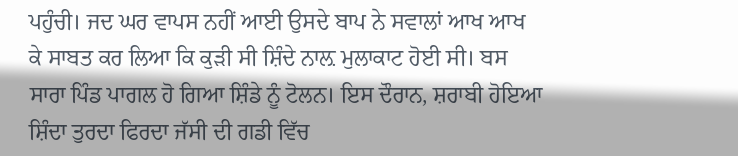ਪਹੁੰਚੀ। ਜਦ ਘਰ ਵਾਪਸ ਨਹੀਂ ਆਈ ਉਸਦੇ ਬਾਪ ਨੇ ਸਵਾਲਾਂ ਆਖ ਆਖ ਕੇ ਸਾਬਤ ਕਰ ਲਿਆ ਕਿ ਕੁੜੀ ਸੀ ਸ਼ਿੰਦੇ ਨਾਲ਼ ਮੁਲਾਕਾਟ ਹੋਈ ਸੀ। ਬਸ ਸਾਰਾ ਪਿੰਡ ਪਾਗਲ ਹੋ ਗਿਆ ਸ਼ਿੰਡੇ ਨੂੰ ਟੋਲਨ। ਇਸ ਦੌਰਾਨ, ਸ਼ਰਾਬੀ ਹੋਇਆ ਸ਼ਿੰਦਾ ਤੁਰਦਾ ਫਿਰਦਾ ਜੱਸੀ ਦੀ ਗਡੀ ਵਿੱਚ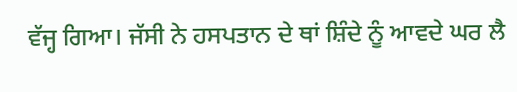ਵੱਜ੍ਹ ਗਿਆ। ਜੱਸੀ ਨੇ ਹਸਪਤਾਨ ਦੇ ਥਾਂ ਸ਼ਿੰਦੇ ਨੂੰ ਆਵਦੇ ਘਰ ਲੈ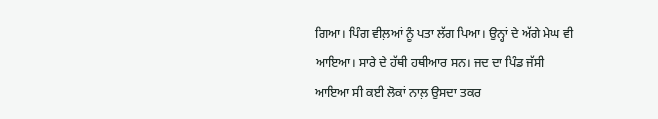ਗਿਆ। ਪਿੰਗ ਵੀਲ਼ਆਂ ਨੂੰ ਪਤਾ ਲੱਗ ਪਿਆ। ਉਨ੍ਹਾਂ ਦੇ ਅੱਗੇ ਮੇਘ ਵੀ ਆਇਆ। ਸਾਰੇ ਦੇ ਹੱਥੀ ਹਥੀਆਰ ਸਨ। ਜਦ ਦਾ ਪਿੰਡ ਜੱਸੀ ਆਇਆ ਸੀ ਕਈ ਲੋਕਾਂ ਨਾਲ਼ ਉਸਦਾ ਤਕਰ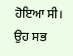ਹੋਇਆ ਸੀ। ਉਹ ਸਭ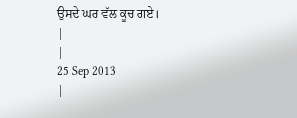ਉਸਦੇ ਘਰ ਵੱਲ ਕੂਚ ਗਏ।
|
|
25 Sep 2013
|